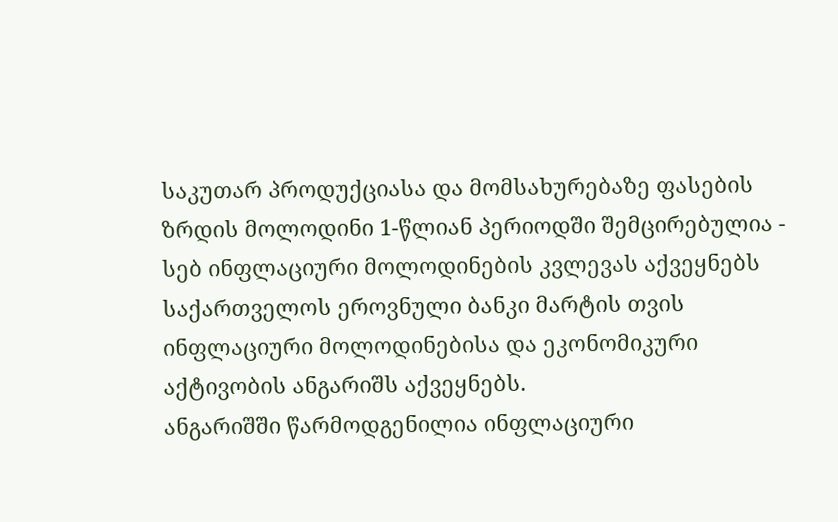საკუთარ პროდუქციასა და მომსახურებაზე ფასების ზრდის მოლოდინი 1-წლიან პერიოდში შემცირებულია - სებ ინფლაციური მოლოდინების კვლევას აქვეყნებს
საქართველოს ეროვნული ბანკი მარტის თვის ინფლაციური მოლოდინებისა და ეკონომიკური აქტივობის ანგარიშს აქვეყნებს.
ანგარიშში წარმოდგენილია ინფლაციური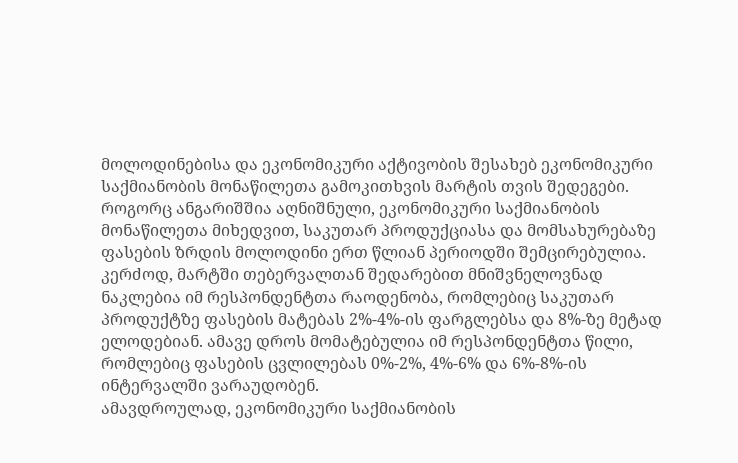მოლოდინებისა და ეკონომიკური აქტივობის შესახებ ეკონომიკური საქმიანობის მონაწილეთა გამოკითხვის მარტის თვის შედეგები.
როგორც ანგარიშშია აღნიშნული, ეკონომიკური საქმიანობის მონაწილეთა მიხედვით, საკუთარ პროდუქციასა და მომსახურებაზე ფასების ზრდის მოლოდინი ერთ წლიან პერიოდში შემცირებულია. კერძოდ, მარტში თებერვალთან შედარებით მნიშვნელოვნად ნაკლებია იმ რესპონდენტთა რაოდენობა, რომლებიც საკუთარ პროდუქტზე ფასების მატებას 2%-4%-ის ფარგლებსა და 8%-ზე მეტად ელოდებიან. ამავე დროს მომატებულია იმ რესპონდენტთა წილი, რომლებიც ფასების ცვლილებას 0%-2%, 4%-6% და 6%-8%-ის ინტერვალში ვარაუდობენ.
ამავდროულად, ეკონომიკური საქმიანობის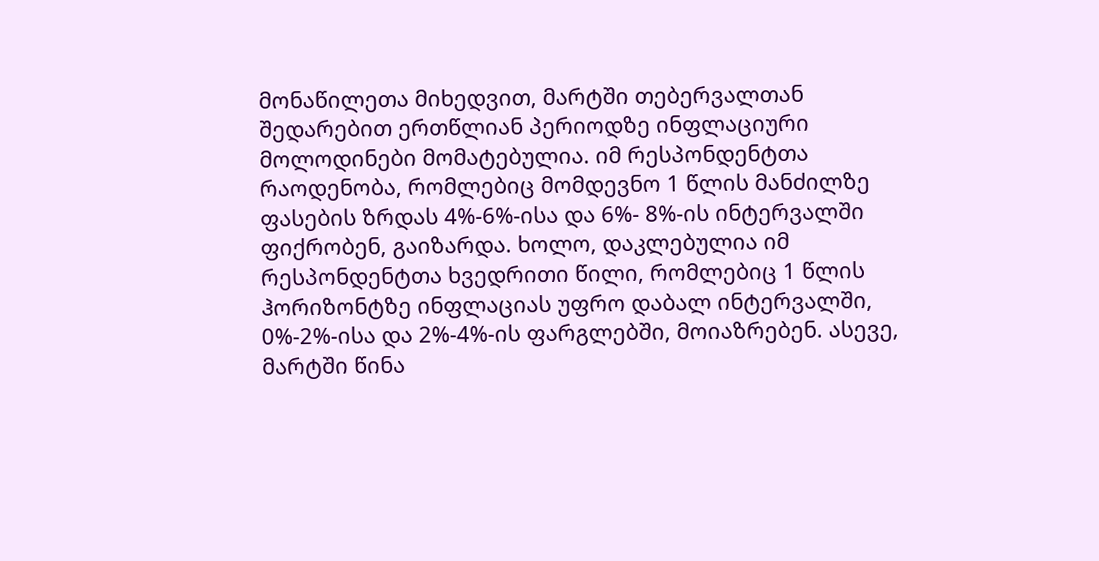მონაწილეთა მიხედვით, მარტში თებერვალთან შედარებით ერთწლიან პერიოდზე ინფლაციური მოლოდინები მომატებულია. იმ რესპონდენტთა რაოდენობა, რომლებიც მომდევნო 1 წლის მანძილზე ფასების ზრდას 4%-6%-ისა და 6%- 8%-ის ინტერვალში ფიქრობენ, გაიზარდა. ხოლო, დაკლებულია იმ რესპონდენტთა ხვედრითი წილი, რომლებიც 1 წლის ჰორიზონტზე ინფლაციას უფრო დაბალ ინტერვალში, 0%-2%-ისა და 2%-4%-ის ფარგლებში, მოიაზრებენ. ასევე, მარტში წინა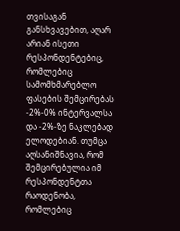თვისაგან განსხვავებით, აღარ არიან ისეთი რესპონდენტებიც, რომლებიც სამომხმარებლო ფასების შემცირებას -2%-0% ინტერვალსა და -2%-ზე ნაკლებად ელოდებიან. თუმცა აღსანიშნავია, რომ შემცირებულია იმ რესპონდენტთა რაოდენობა, რომლებიც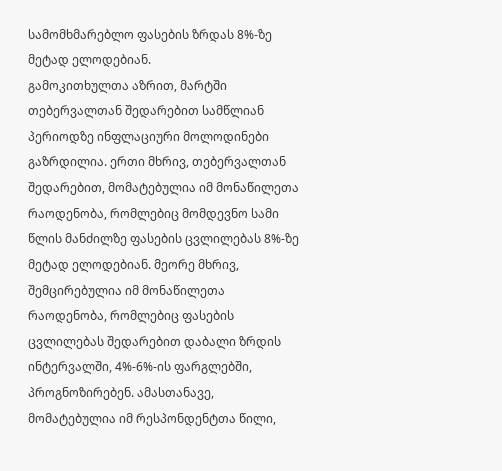სამომხმარებლო ფასების ზრდას 8%-ზე მეტად ელოდებიან.
გამოკითხულთა აზრით, მარტში თებერვალთან შედარებით სამწლიან პერიოდზე ინფლაციური მოლოდინები გაზრდილია. ერთი მხრივ, თებერვალთან შედარებით, მომატებულია იმ მონაწილეთა რაოდენობა, რომლებიც მომდევნო სამი წლის მანძილზე ფასების ცვლილებას 8%-ზე მეტად ელოდებიან. მეორე მხრივ, შემცირებულია იმ მონაწილეთა რაოდენობა, რომლებიც ფასების ცვლილებას შედარებით დაბალი ზრდის ინტერვალში, 4%-6%-ის ფარგლებში, პროგნოზირებენ. ამასთანავე, მომატებულია იმ რესპონდენტთა წილი,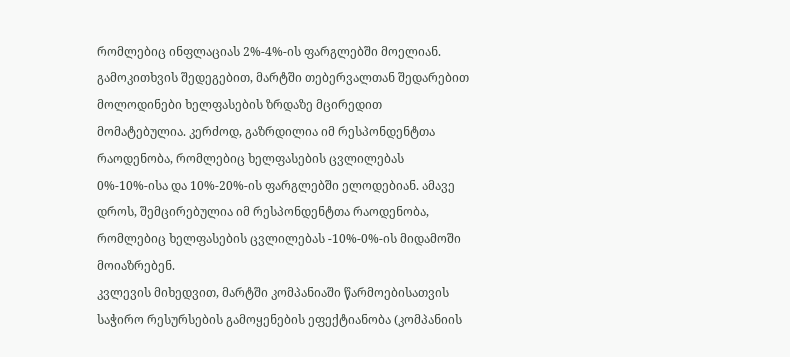რომლებიც ინფლაციას 2%-4%-ის ფარგლებში მოელიან.
გამოკითხვის შედეგებით, მარტში თებერვალთან შედარებით მოლოდინები ხელფასების ზრდაზე მცირედით მომატებულია. კერძოდ, გაზრდილია იმ რესპონდენტთა რაოდენობა, რომლებიც ხელფასების ცვლილებას 0%-10%-ისა და 10%-20%-ის ფარგლებში ელოდებიან. ამავე დროს, შემცირებულია იმ რესპონდენტთა რაოდენობა, რომლებიც ხელფასების ცვლილებას -10%-0%-ის მიდამოში მოიაზრებენ.
კვლევის მიხედვით, მარტში კომპანიაში წარმოებისათვის საჭირო რესურსების გამოყენების ეფექტიანობა (კომპანიის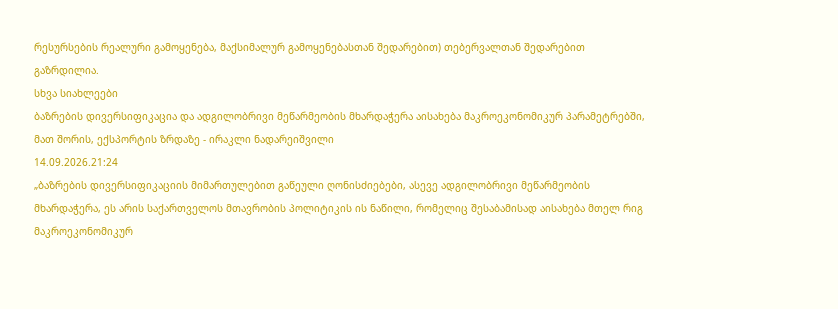რესურსების რეალური გამოყენება, მაქსიმალურ გამოყენებასთან შედარებით) თებერვალთან შედარებით გაზრდილია.
სხვა სიახლეები
ბაზრების დივერსიფიკაცია და ადგილობრივი მეწარმეობის მხარდაჭერა აისახება მაკროეკონომიკურ პარამეტრებში, მათ შორის, ექსპორტის ზრდაზე - ირაკლი ნადარეიშვილი
14.09.2026.21:24
„ბაზრების დივერსიფიკაციის მიმართულებით გაწეული ღონისძიებები, ასევე ადგილობრივი მეწარმეობის მხარდაჭერა, ეს არის საქართველოს მთავრობის პოლიტიკის ის ნაწილი, რომელიც შესაბამისად აისახება მთელ რიგ მაკროეკონომიკურ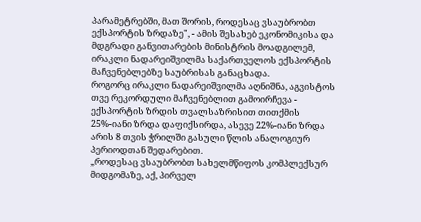პარამეტრებში, მათ შორის, როდესაც ვსაუბრობთ ექსპორტის ზრდაზე", - ამის შესახებ ეკონომიკისა და მდგრადი განვითარების მინისტრის მოადგილემ, ირაკლი ნადარეიშვილმა საქართველოს ექსპორტის მაჩვენებლებზე საუბრისას განაცხადა.
როგორც ირაკლი ნადარეიშვილმა აღნიშნა, აგვისტოს თვე რეკორდული მაჩვენებლით გამოირჩევა - ექსპორტის ზრდის თვალსაზრისით თითქმის 25%-იანი ზრდა დაფიქსირდა, ასევე 22%-იანი ზრდა არის 8 თვის ჭრილში გასული წლის ანალოგიურ პერიოდთან შედარებით.
„როდესაც ვსაუბრობთ სახელმწიფოს კომპლექსურ მიდგომაზე, აქ, პირველ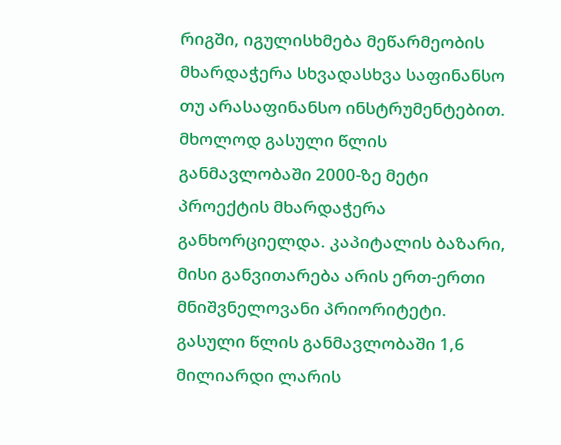რიგში, იგულისხმება მეწარმეობის მხარდაჭერა სხვადასხვა საფინანსო თუ არასაფინანსო ინსტრუმენტებით. მხოლოდ გასული წლის განმავლობაში 2000-ზე მეტი პროექტის მხარდაჭერა განხორციელდა. კაპიტალის ბაზარი, მისი განვითარება არის ერთ-ერთი მნიშვნელოვანი პრიორიტეტი. გასული წლის განმავლობაში 1,6 მილიარდი ლარის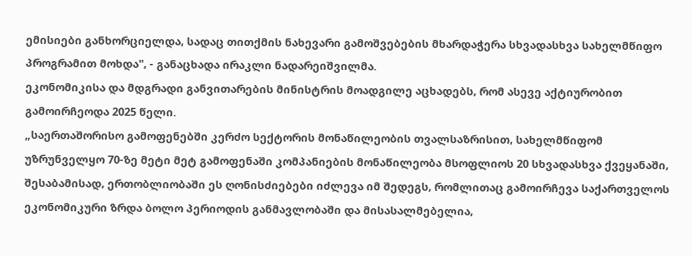ემისიები განხორციელდა, სადაც თითქმის ნახევარი გამოშვებების მხარდაჭერა სხვადასხვა სახელმწიფო პროგრამით მოხდა", - განაცხადა ირაკლი ნადარეიშვილმა.
ეკონომიკისა და მდგრადი განვითარების მინისტრის მოადგილე აცხადებს, რომ ასევე აქტიურობით გამოირჩეოდა 2025 წელი.
„საერთაშორისო გამოფენებში კერძო სექტორის მონაწილეობის თვალსაზრისით, სახელმწიფომ უზრუნველყო 70-ზე მეტი მეტ გამოფენაში კომპანიების მონაწილეობა მსოფლიოს 20 სხვადასხვა ქვეყანაში, შესაბამისად, ერთობლიობაში ეს ღონისძიებები იძლევა იმ შედეგს, რომლითაც გამოირჩევა საქართველოს ეკონომიკური ზრდა ბოლო პერიოდის განმავლობაში და მისასალმებელია,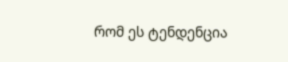რომ ეს ტენდენცია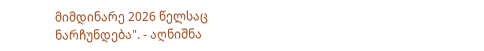მიმდინარე 2026 წელსაც ნარჩუნდება". - აღნიშნა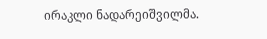ირაკლი ნადარეიშვილმა.